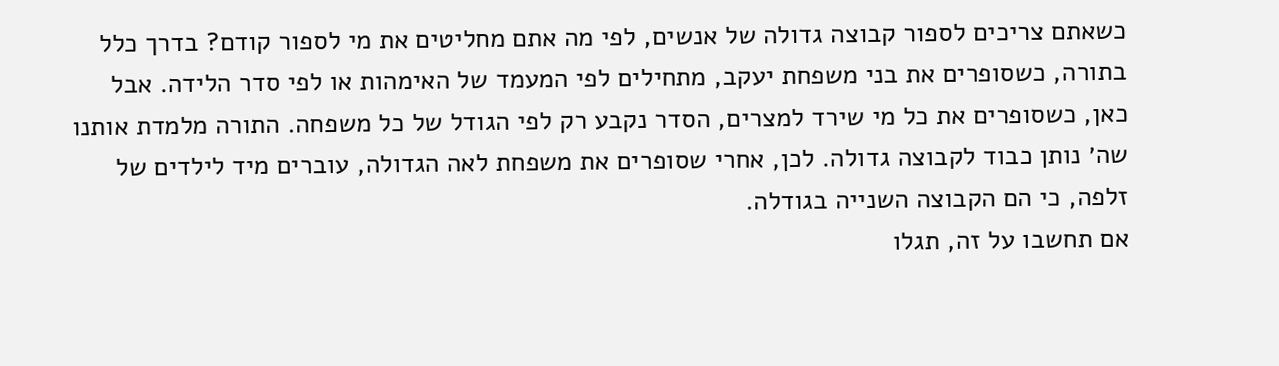כשאתם צריכים לספור קבוצה גדולה של אנשים, לפי מה אתם מחליטים את מי לספור קודם? בדרך כלל בתורה, כשסופרים את בני משפחת יעקב, מתחילים לפי המעמד של האימהות או לפי סדר הלידה. אבל כאן, כשסופרים את כל מי שירד למצרים, הסדר נקבע רק לפי הגודל של כל משפחה. התורה מלמדת אותנו שה׳ נותן כבוד לקבוצה גדולה. לכן, אחרי שסופרים את משפחת לאה הגדולה, עוברים מיד לילדים של זלפה, כי הם הקבוצה השנייה בגודלה.
אם תחשבו על זה, תגלו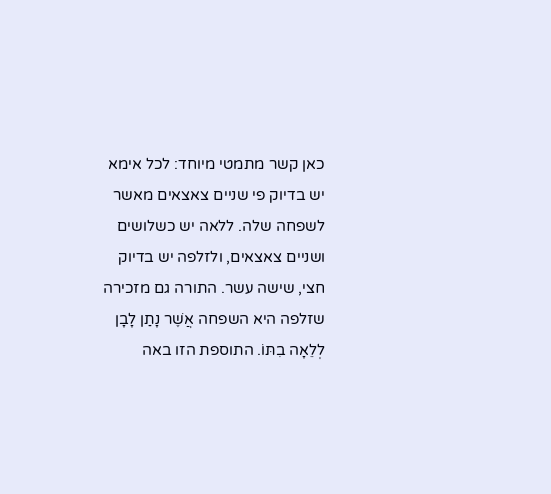כאן קשר מתמטי מיוחד: לכל אימא יש בדיוק פי שניים צאצאים מאשר לשפחה שלה. ללאה יש כשלושים ושניים צאצאים, ולזלפה יש בדיוק חצי, שישה עשר. התורה גם מזכירה שזלפה היא השפחה אֲשֶׁר נָתַן לָבָן לְלֵאָה בִתּוֹ. התוספת הזו באה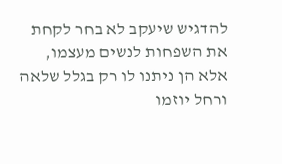להדגיש שיעקב לא בחר לקחת את השפחות לנשים מעצמו, אלא הן ניתנו לו רק בגלל שלאה ורחל יוזמו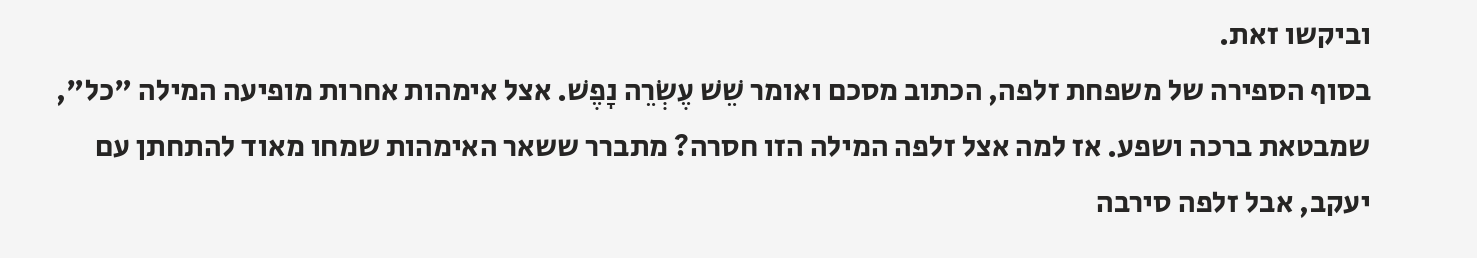וביקשו זאת.
בסוף הספירה של משפחת זלפה, הכתוב מסכם ואומר שֵׁשׁ עֶשְׂרֵה נָפֶשׁ. אצל אימהות אחרות מופיעה המילה "כל", שמבטאת ברכה ושפע. אז למה אצל זלפה המילה הזו חסרה? מתברר ששאר האימהות שמחו מאוד להתחתן עם יעקב, אבל זלפה סירבה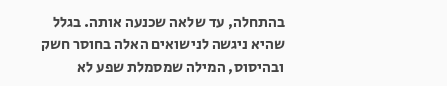בהתחלה, עד שלאה שכנעה אותה. בגלל שהיא ניגשה לנישואים האלה בחוסר חשק ובהיסוס, המילה שמסמלת שפע לא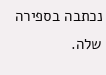נכתבה בספירה שלה.